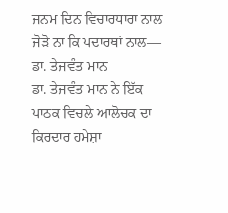ਜਨਮ ਦਿਨ ਵਿਚਾਰਧਾਰਾ ਨਾਲ ਜੋੜੋ ਨਾ ਕਿ ਪਦਾਰਥਾਂ ਨਾਲ— ਡਾ. ਤੇਜਵੰਤ ਮਾਨ
ਡਾ. ਤੇਜਵੰਤ ਮਾਨ ਨੇ ਇੱਕ ਪਾਠਕ ਵਿਚਲੇ ਆਲੋਚਕ ਦਾ ਕਿਰਦਾਰ ਹਮੇਸ਼ਾ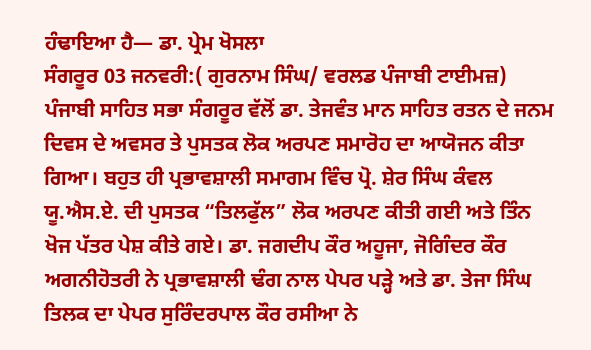ਹੰਢਾਇਆ ਹੈ— ਡਾ. ਪ੍ਰੇਮ ਖੋਸਲਾ
ਸੰਗਰੂਰ 03 ਜਨਵਰੀ:( ਗੁਰਨਾਮ ਸਿੰਘ/ ਵਰਲਡ ਪੰਜਾਬੀ ਟਾਈਮਜ਼)
ਪੰਜਾਬੀ ਸਾਹਿਤ ਸਭਾ ਸੰਗਰੂਰ ਵੱਲੋਂ ਡਾ. ਤੇਜਵੰਤ ਮਾਨ ਸਾਹਿਤ ਰਤਨ ਦੇ ਜਨਮ ਦਿਵਸ ਦੇ ਅਵਸਰ ਤੇ ਪੁਸਤਕ ਲੋਕ ਅਰਪਣ ਸਮਾਰੋਹ ਦਾ ਆਯੋਜਨ ਕੀਤਾ ਗਿਆ। ਬਹੁਤ ਹੀ ਪ੍ਰਭਾਵਸ਼ਾਲੀ ਸਮਾਗਮ ਵਿੰਚ ਪ੍ਰੋ. ਸ਼ੇਰ ਸਿੰਘ ਕੰਵਲ ਯੂ.ਐਸ.ਏ. ਦੀ ਪੁਸਤਕ “ਤਿਲਫੁੱਲ” ਲੋਕ ਅਰਪਣ ਕੀਤੀ ਗਈ ਅਤੇ ਤਿੰਨ ਖੋਜ ਪੱਤਰ ਪੇਸ਼ ਕੀਤੇ ਗਏ। ਡਾ. ਜਗਦੀਪ ਕੌਰ ਅਹੂਜਾ, ਜੋਗਿੰਦਰ ਕੌਰ ਅਗਨੀਹੋਤਰੀ ਨੇ ਪ੍ਰਭਾਵਸ਼ਾਲੀ ਢੰਗ ਨਾਲ ਪੇਪਰ ਪੜ੍ਹੇ ਅਤੇ ਡਾ. ਤੇਜਾ ਸਿੰਘ ਤਿਲਕ ਦਾ ਪੇਪਰ ਸੁਰਿੰਦਰਪਾਲ ਕੌਰ ਰਸੀਆ ਨੇ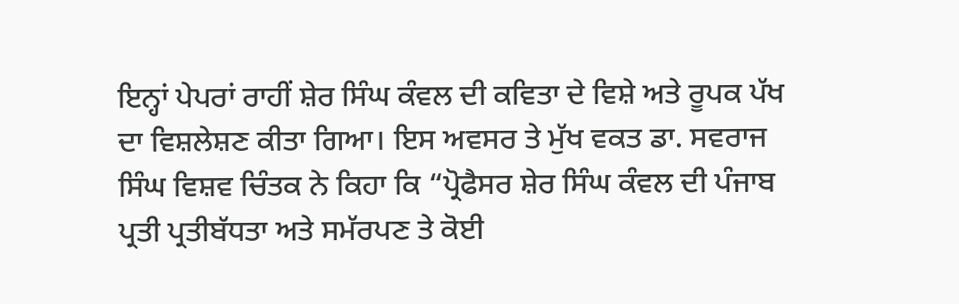ਇਨ੍ਹਾਂ ਪੇਪਰਾਂ ਰਾਹੀਂ ਸ਼ੇਰ ਸਿੰਘ ਕੰਵਲ ਦੀ ਕਵਿਤਾ ਦੇ ਵਿਸ਼ੇ ਅਤੇ ਰੂਪਕ ਪੱਖ ਦਾ ਵਿਸ਼ਲੇਸ਼ਣ ਕੀਤਾ ਗਿਆ। ਇਸ ਅਵਸਰ ਤੇ ਮੁੱਖ ਵਕਤ ਡਾ. ਸਵਰਾਜ ਸਿੰਘ ਵਿਸ਼ਵ ਚਿੰਤਕ ਨੇ ਕਿਹਾ ਕਿ “ਪ੍ਰੋਫੈਸਰ ਸ਼ੇਰ ਸਿੰਘ ਕੰਵਲ ਦੀ ਪੰਜਾਬ ਪ੍ਰਤੀ ਪ੍ਰਤੀਬੱਧਤਾ ਅਤੇ ਸਮੱਰਪਣ ਤੇ ਕੋਈ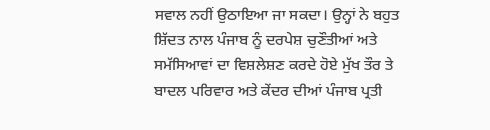ਸਵਾਲ ਨਹੀਂ ਉਠਾਇਆ ਜਾ ਸਕਦਾ। ਉਨ੍ਹਾਂ ਨੇ ਬਹੁਤ ਸ਼ਿੱਦਤ ਨਾਲ ਪੰਜਾਬ ਨੂੰ ਦਰਪੇਸ਼ ਚੁਣੌਤੀਆਂ ਅਤੇ ਸਮੱਸਿਆਵਾਂ ਦਾ ਵਿਸ਼ਲੇਸ਼ਣ ਕਰਦੇ ਹੋਏ ਮੁੱਖ ਤੌਰ ਤੇ ਬਾਦਲ ਪਰਿਵਾਰ ਅਤੇ ਕੇਂਦਰ ਦੀਆਂ ਪੰਜਾਬ ਪ੍ਰਤੀ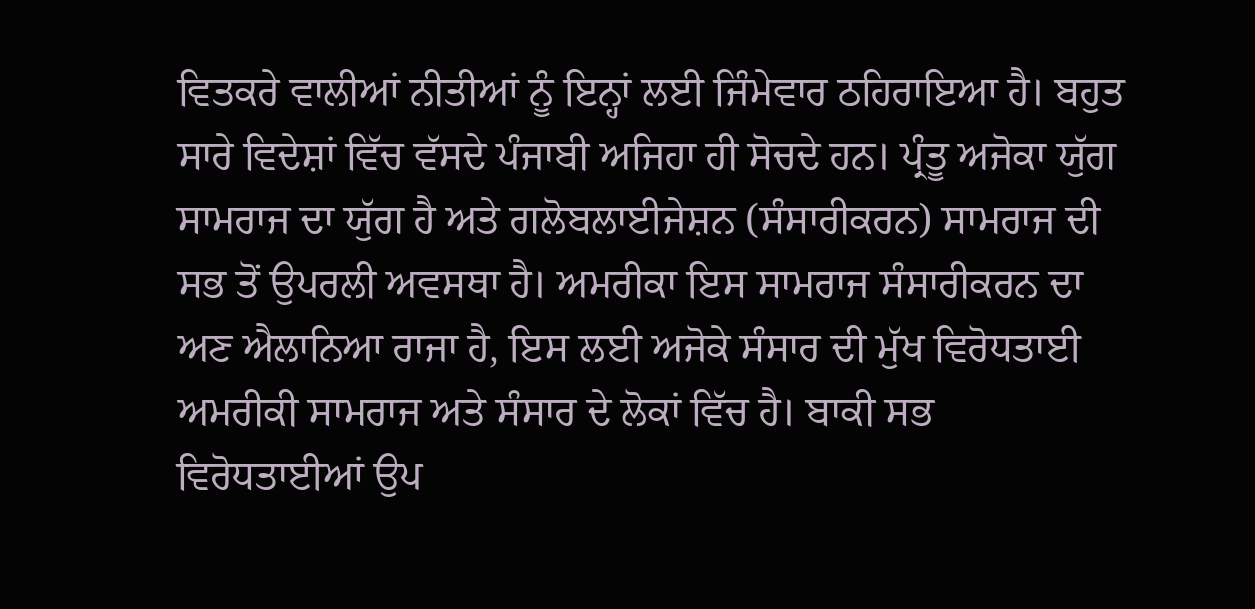ਵਿਤਕਰੇ ਵਾਲੀਆਂ ਨੀਤੀਆਂ ਨੂੰ ਇਨ੍ਹਾਂ ਲਈ ਜਿੰਮੇਵਾਰ ਠਹਿਰਾਇਆ ਹੈ। ਬਹੁਤ ਸਾਰੇ ਵਿਦੇਸ਼ਾਂ ਵਿੱਚ ਵੱਸਦੇ ਪੰਜਾਬੀ ਅਜਿਹਾ ਹੀ ਸੋਚਦੇ ਹਨ। ਪ੍ਰੰਤੂ ਅਜੋਕਾ ਯੁੱਗ ਸਾਮਰਾਜ ਦਾ ਯੁੱਗ ਹੈ ਅਤੇ ਗਲੋਬਲਾਈਜੇਸ਼ਨ (ਸੰਸਾਰੀਕਰਨ) ਸਾਮਰਾਜ ਦੀ ਸਭ ਤੋਂ ਉਪਰਲੀ ਅਵਸਥਾ ਹੈ। ਅਮਰੀਕਾ ਇਸ ਸਾਮਰਾਜ ਸੰਸਾਰੀਕਰਨ ਦਾ ਅਣ ਐਲਾਨਿਆ ਰਾਜਾ ਹੈ, ਇਸ ਲਈ ਅਜੋਕੇ ਸੰਸਾਰ ਦੀ ਮੁੱਖ ਵਿਰੋਧਤਾਈ ਅਮਰੀਕੀ ਸਾਮਰਾਜ ਅਤੇ ਸੰਸਾਰ ਦੇ ਲੋਕਾਂ ਵਿੱਚ ਹੈ। ਬਾਕੀ ਸਭ ਵਿਰੋਧਤਾਈਆਂ ਉਪ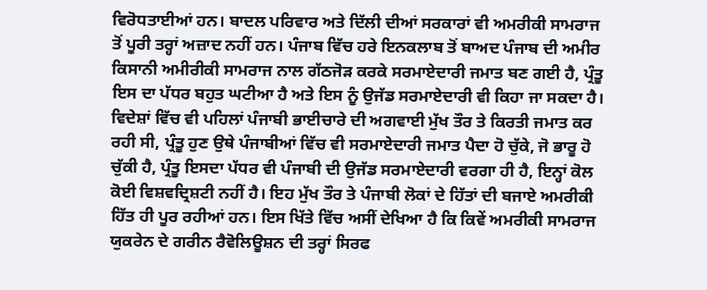ਵਿਰੋਧਤਾਈਆਂ ਹਨ। ਬਾਦਲ ਪਰਿਵਾਰ ਅਤੇ ਦਿੱਲੀ ਦੀਆਂ ਸਰਕਾਰਾਂ ਵੀ ਅਮਰੀਕੀ ਸਾਮਰਾਜ ਤੋਂ ਪੂਰੀ ਤਰ੍ਹਾਂ ਅਜ਼ਾਦ ਨਹੀਂ ਹਨ। ਪੰਜਾਬ ਵਿੱਚ ਹਰੇ ਇਨਕਲਾਬ ਤੋਂ ਬਾਅਦ ਪੰਜਾਬ ਦੀ ਅਮੀਰ ਕਿਸਾਨੀ ਅਮੀਰੀਕੀ ਸਾਮਰਾਜ ਨਾਲ ਗੱਠਜੋੜ ਕਰਕੇ ਸਰਮਾਏਦਾਰੀ ਜਮਾਤ ਬਣ ਗਈ ਹੈ, ਪ੍ਰੰਤੂ ਇਸ ਦਾ ਪੱਧਰ ਬਹੁਤ ਘਟੀਆ ਹੈ ਅਤੇ ਇਸ ਨੂੰ ਉਜੱਡ ਸਰਮਾਏਦਾਰੀ ਵੀ ਕਿਹਾ ਜਾ ਸਕਦਾ ਹੈ। ਵਿਦੇਸ਼ਾਂ ਵਿੱਚ ਵੀ ਪਹਿਲਾਂ ਪੰਜਾਬੀ ਭਾਈਚਾਰੇ ਦੀ ਅਗਵਾਈ ਮੁੱਖ ਤੌਰ ਤੇ ਕਿਰਤੀ ਜਮਾਤ ਕਰ ਰਹੀ ਸੀ, ਪ੍ਰੰਤੂ ਹੁਣ ਉਥੇ ਪੰਜਾਬੀਆਂ ਵਿੱਚ ਵੀ ਸਰਮਾਏਦਾਰੀ ਜਮਾਤ ਪੈਦਾ ਹੋ ਚੁੱਕੇ, ਜੋ ਭਾਰੂ ਹੋ ਚੁੱਕੀ ਹੈ, ਪ੍ਰੰਤੂ ਇਸਦਾ ਪੱਧਰ ਵੀ ਪੰਜਾਬੀ ਦੀ ਉਜੱਡ ਸਰਮਾਏਦਾਰੀ ਵਰਗਾ ਹੀ ਹੈ, ਇਨ੍ਹਾਂ ਕੋਲ ਕੋਈ ਵਿਸ਼ਵਦ੍ਰਿਸ਼ਟੀ ਨਹੀਂ ਹੈ। ਇਹ ਮੁੱਖ ਤੌਰ ਤੇ ਪੰਜਾਬੀ ਲੋਕਾਂ ਦੇ ਹਿੱਤਾਂ ਦੀ ਬਜਾਏ ਅਮਰੀਕੀ ਹਿੱਤ ਹੀ ਪੂਰ ਰਹੀਆਂ ਹਨ। ਇਸ ਖਿੱਤੇ ਵਿੱਚ ਅਸੀਂ ਦੇਖਿਆ ਹੈ ਕਿ ਕਿਵੇਂ ਅਮਰੀਕੀ ਸਾਮਰਾਜ ਯੁਕਰੇਨ ਦੇ ਗਰੀਨ ਰੈਵੋਲਿਊਸ਼ਨ ਦੀ ਤਰ੍ਹਾਂ ਸਿਰਫ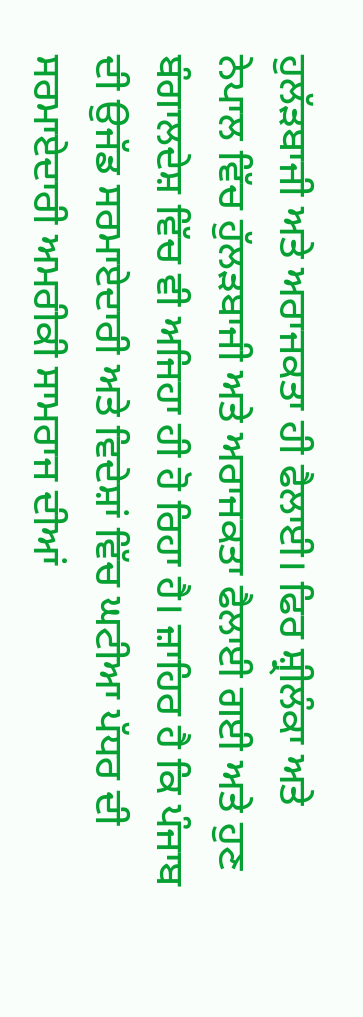ਹੁਲੱੜਬਾਜੀ ਅਤੇ ਅਰਾਜਕਤਾ ਹੀ ਫੈਲਾਈ। ਫਿਰ ਸ਼੍ਰੀਲੰਕਾ ਅਤੇ ਨੇਪਾਲ ਵਿੱਚ ਹੁੱਲੜਬਾਜੀ ਅਤੇ ਅਰਾਜਕਤਾ ਫੈਲਾਈ ਗਈ ਅਤੇ ਹੁਣ ਬੰਗਾਲਦੇਸ਼ ਵਿੱਚ ਵੀ ਅਜਿਹਾ ਹੀ ਹੋ ਰਿਹਾ ਹੈ। ਜ਼ਾਹਿਰ ਹੈ ਕਿ ਪੰਜਾਬ ਦੀ ਉਜੱਡ ਸਰਮਾਏਦਾਰੀ ਅਤੇ ਵਿਦੇਸ਼ਾਂ ਵਿੱਚ ਘਟੀਆ ਪੱਧਰ ਦੀ ਸਰਮਾਏਦਾਰੀ ਅਮਰੀਕੀ ਸਾਮਰਾਜ ਦੀਆਂ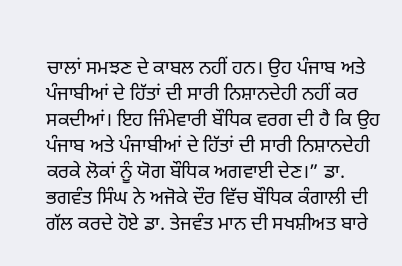ਚਾਲਾਂ ਸਮਝਣ ਦੇ ਕਾਬਲ ਨਹੀਂ ਹਨ। ਉਹ ਪੰਜਾਬ ਅਤੇ ਪੰਜਾਬੀਆਂ ਦੇ ਹਿੱਤਾਂ ਦੀ ਸਾਰੀ ਨਿਸ਼ਾਨਦੇਹੀ ਨਹੀਂ ਕਰ ਸਕਦੀਆਂ। ਇਹ ਜਿੰਮੇਵਾਰੀ ਬੌਧਿਕ ਵਰਗ ਦੀ ਹੈ ਕਿ ਉਹ ਪੰਜਾਬ ਅਤੇ ਪੰਜਾਬੀਆਂ ਦੇ ਹਿੱਤਾਂ ਦੀ ਸਾਰੀ ਨਿਸ਼ਾਨਦੇਹੀ ਕਰਕੇ ਲੋਕਾਂ ਨੂੰ ਯੋਗ ਬੌਧਿਕ ਅਗਵਾਈ ਦੇਣ।” ਡਾ. ਭਗਵੰਤ ਸਿੰਘ ਨੇ ਅਜੋਕੇ ਦੌਰ ਵਿੱਚ ਬੌਧਿਕ ਕੰਗਾਲੀ ਦੀ ਗੱਲ ਕਰਦੇ ਹੋਏ ਡਾ. ਤੇਜਵੰਤ ਮਾਨ ਦੀ ਸਖਸ਼ੀਅਤ ਬਾਰੇ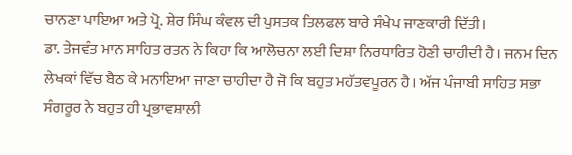ਚਾਨਣਾ ਪਾਇਆ ਅਤੇ ਪ੍ਰੋ. ਸ਼ੇਰ ਸਿੰਘ ਕੰਵਲ ਦੀ ਪੁਸਤਕ ਤਿਲਫਲ ਬਾਰੇ ਸੰਖੇਪ ਜਾਣਕਾਰੀ ਦਿੱਤੀ।
ਡਾ. ਤੇਜਵੰਤ ਮਾਨ ਸਾਹਿਤ ਰਤਨ ਨੇ ਕਿਹਾ ਕਿ ਆਲੋਚਨਾ ਲਈ ਦਿਸ਼ਾ ਨਿਰਧਾਰਿਤ ਹੋਣੀ ਚਾਹੀਦੀ ਹੈ। ਜਨਮ ਦਿਨ ਲੇਖਕਾਂ ਵਿੱਚ ਬੈਠ ਕੇ ਮਨਾਇਆ ਜਾਣਾ ਚਾਹੀਦਾ ਹੈ ਜੋ ਕਿ ਬਹੁਤ ਮਹੱਤਵਪੂਰਨ ਹੈ। ਅੱਜ ਪੰਜਾਬੀ ਸਾਹਿਤ ਸਭਾ ਸੰਗਰੂਰ ਨੇ ਬਹੁਤ ਹੀ ਪ੍ਰਭਾਵਸ਼ਾਲੀ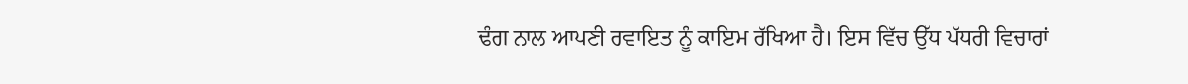ਢੰਗ ਨਾਲ ਆਪਣੀ ਰਵਾਇਤ ਨੂੰ ਕਾਇਮ ਰੱਖਿਆ ਹੈ। ਇਸ ਵਿੱਚ ਉੱਧ ਪੱਧਰੀ ਵਿਚਾਰਾਂ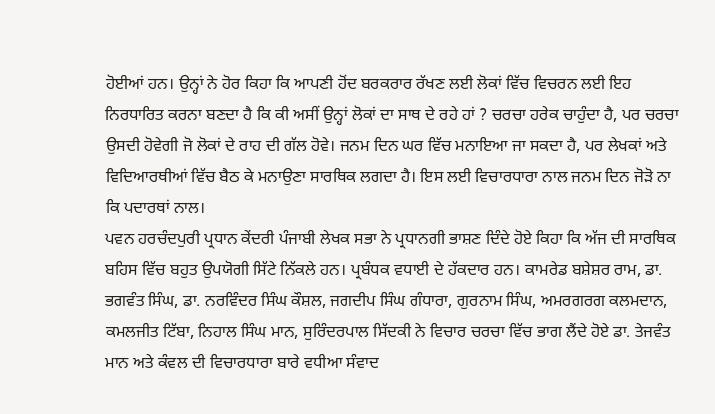ਹੋਈਆਂ ਹਨ। ਉਨ੍ਹਾਂ ਨੇ ਹੋਰ ਕਿਹਾ ਕਿ ਆਪਣੀ ਹੋਂਦ ਬਰਕਰਾਰ ਰੱਖਣ ਲਈ ਲੋਕਾਂ ਵਿੱਚ ਵਿਚਰਨ ਲਈ ਇਹ ਨਿਰਧਾਰਿਤ ਕਰਨਾ ਬਣਦਾ ਹੈ ਕਿ ਕੀ ਅਸੀਂ ਉਨ੍ਹਾਂ ਲੋਕਾਂ ਦਾ ਸਾਥ ਦੇ ਰਹੇ ਹਾਂ ? ਚਰਚਾ ਹਰੇਕ ਚਾਹੁੰਦਾ ਹੈ, ਪਰ ਚਰਚਾ ਉਸਦੀ ਹੋਵੇਗੀ ਜੋ ਲੋਕਾਂ ਦੇ ਰਾਹ ਦੀ ਗੱਲ ਹੋਵੇ। ਜਨਮ ਦਿਨ ਘਰ ਵਿੱਚ ਮਨਾਇਆ ਜਾ ਸਕਦਾ ਹੈ, ਪਰ ਲੇਖਕਾਂ ਅਤੇ ਵਿਦਿਆਰਥੀਆਂ ਵਿੱਚ ਬੈਠ ਕੇ ਮਨਾਉਣਾ ਸਾਰਥਿਕ ਲਗਦਾ ਹੈ। ਇਸ ਲਈ ਵਿਚਾਰਧਾਰਾ ਨਾਲ ਜਨਮ ਦਿਨ ਜੋੜੋ ਨਾ ਕਿ ਪਦਾਰਥਾਂ ਨਾਲ।
ਪਵਨ ਹਰਚੰਦਪੁਰੀ ਪ੍ਰਧਾਨ ਕੇਂਦਰੀ ਪੰਜਾਬੀ ਲੇਖਕ ਸਭਾ ਨੇ ਪ੍ਰਧਾਨਗੀ ਭਾਸ਼ਣ ਦਿੰਦੇ ਹੋਏ ਕਿਹਾ ਕਿ ਅੱਜ ਦੀ ਸਾਰਥਿਕ ਬਹਿਸ ਵਿੱਚ ਬਹੁਤ ਉਪਯੋਗੀ ਸਿੱਟੇ ਨਿੱਕਲੇ ਹਨ। ਪ੍ਰਬੰਧਕ ਵਧਾਈ ਦੇ ਹੱਕਦਾਰ ਹਨ। ਕਾਮਰੇਡ ਬਸ਼ੇਸ਼ਰ ਰਾਮ, ਡਾ. ਭਗਵੰਤ ਸਿੰਘ, ਡਾ. ਨਰਵਿੰਦਰ ਸਿੰਘ ਕੌਸ਼ਲ, ਜਗਦੀਪ ਸਿੰਘ ਗੰਧਾਰਾ, ਗੁਰਨਾਮ ਸਿੰਘ, ਅਮਰਗਰਗ ਕਲਮਦਾਨ, ਕਮਲਜੀਤ ਟਿੱਬਾ, ਨਿਹਾਲ ਸਿੰਘ ਮਾਨ, ਸੁਰਿੰਦਰਪਾਲ ਸਿੱਦਕੀ ਨੇ ਵਿਚਾਰ ਚਰਚਾ ਵਿੱਚ ਭਾਗ ਲੈਂਦੇ ਹੋਏ ਡਾ. ਤੇਜਵੰਤ ਮਾਨ ਅਤੇ ਕੰਵਲ ਦੀ ਵਿਚਾਰਧਾਰਾ ਬਾਰੇ ਵਧੀਆ ਸੰਵਾਦ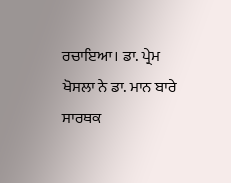ਰਚਾਇਆ। ਡਾ. ਪ੍ਰੇਮ ਖੋਸਲਾ ਨੇ ਡਾ. ਮਾਨ ਬਾਰੇ ਸਾਰਥਕ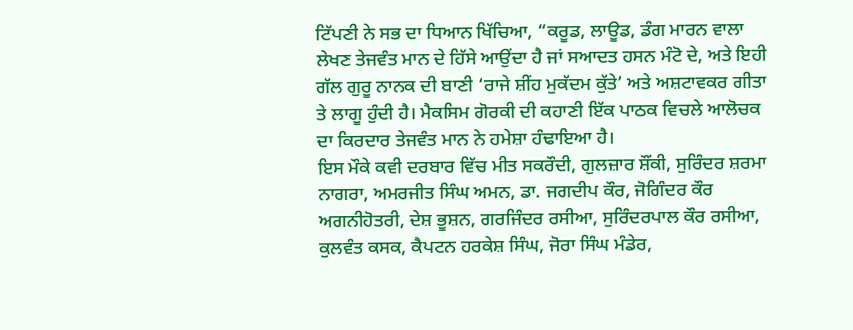ਟਿੱਪਣੀ ਨੇ ਸਭ ਦਾ ਧਿਆਨ ਖਿੱਚਿਆ, “ਕਰੂਡ, ਲਾਊਡ, ਡੰਗ ਮਾਰਨ ਵਾਲਾ ਲੇਖਣ ਤੇਜਵੰਤ ਮਾਨ ਦੇ ਹਿੱਸੇ ਆਉਂਦਾ ਹੈ ਜਾਂ ਸਆਦਤ ਹਸਨ ਮੰਟੋ ਦੇ, ਅਤੇ ਇਹੀ ਗੱਲ ਗੁਰੂ ਨਾਨਕ ਦੀ ਬਾਣੀ ‘ਰਾਜੇ ਸ਼ੀਂਹ ਮੁਕੱਦਮ ਕੁੱਤੇ’ ਅਤੇ ਅਸ਼ਟਾਵਕਰ ਗੀਤਾ ਤੇ ਲਾਗੂ ਹੁੰਦੀ ਹੈ। ਮੈਕਸਿਮ ਗੋਰਕੀ ਦੀ ਕਹਾਣੀ ਇੱਕ ਪਾਠਕ ਵਿਚਲੇ ਆਲੋਚਕ ਦਾ ਕਿਰਦਾਰ ਤੇਜਵੰਤ ਮਾਨ ਨੇ ਹਮੇਸ਼ਾ ਹੰਢਾਇਆ ਹੈ।
ਇਸ ਮੌਕੇ ਕਵੀ ਦਰਬਾਰ ਵਿੱਚ ਮੀਤ ਸਕਰੌਦੀ, ਗੁਲਜ਼ਾਰ ਸ਼ੌਂਕੀ, ਸੁਰਿੰਦਰ ਸ਼ਰਮਾ ਨਾਗਰਾ, ਅਮਰਜੀਤ ਸਿੰਘ ਅਮਨ, ਡਾ. ਜਗਦੀਪ ਕੌਰ, ਜੋਗਿੰਦਰ ਕੌਰ ਅਗਨੀਹੋਤਰੀ, ਦੇਸ਼ ਭੂਸ਼ਨ, ਗਰਜਿੰਦਰ ਰਸੀਆ, ਸੁਰਿੰਦਰਪਾਲ ਕੌਰ ਰਸੀਆ, ਕੁਲਵੰਤ ਕਸਕ, ਕੈਪਟਨ ਹਰਕੇਸ਼ ਸਿੰਘ, ਜੋਰਾ ਸਿੰਘ ਮੰਡੇਰ,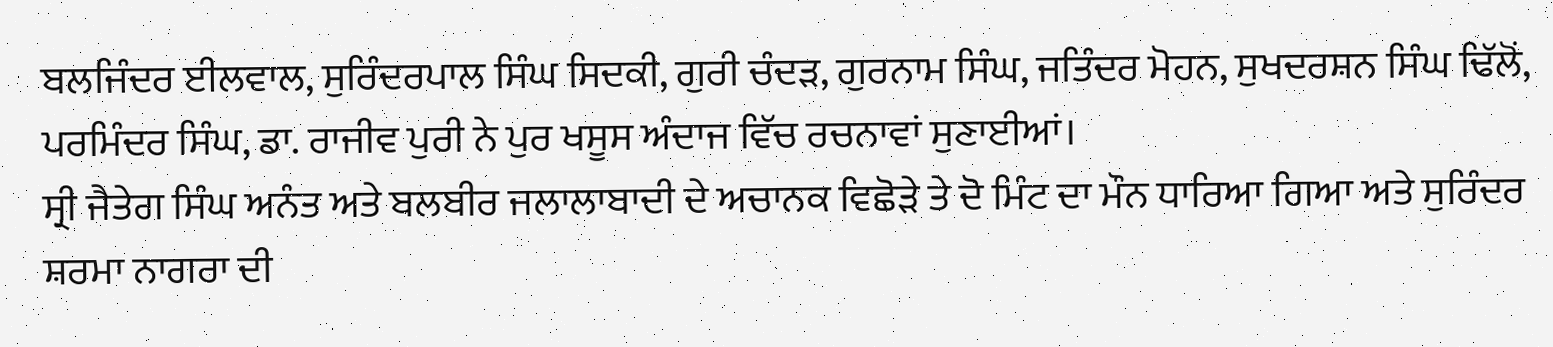ਬਲਜਿੰਦਰ ਈਲਵਾਲ, ਸੁਰਿੰਦਰਪਾਲ ਸਿੰਘ ਸਿਦਕੀ, ਗੁਰੀ ਚੰਦੜ, ਗੁਰਨਾਮ ਸਿੰਘ, ਜਤਿੰਦਰ ਮੋਹਨ, ਸੁਖਦਰਸ਼ਨ ਸਿੰਘ ਢਿੱਲੋਂ, ਪਰਮਿੰਦਰ ਸਿੰਘ, ਡਾ. ਰਾਜੀਵ ਪੁਰੀ ਨੇ ਪੁਰ ਖਸੂਸ ਅੰਦਾਜ ਵਿੱਚ ਰਚਨਾਵਾਂ ਸੁਣਾਈਆਂ।
ਸ੍ਰੀ ਜੈਤੇਗ ਸਿੰਘ ਅਨੰਤ ਅਤੇ ਬਲਬੀਰ ਜਲਾਲਾਬਾਦੀ ਦੇ ਅਚਾਨਕ ਵਿਛੋੜੇ ਤੇ ਦੋ ਮਿੰਟ ਦਾ ਮੌਨ ਧਾਰਿਆ ਗਿਆ ਅਤੇ ਸੁਰਿੰਦਰ ਸ਼ਰਮਾ ਨਾਗਰਾ ਦੀ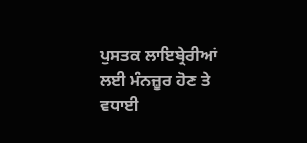ਪੁਸਤਕ ਲਾਇਬ੍ਰੇਰੀਆਂ ਲਈ ਮੰਨਜ਼ੂਰ ਹੋਣ ਤੇ ਵਧਾਈ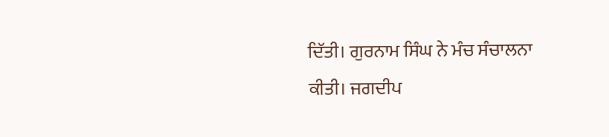ਦਿੱਤੀ। ਗੁਰਨਾਮ ਸਿੰਘ ਨੇ ਮੰਚ ਸੰਚਾਲਨਾ ਕੀਤੀ। ਜਗਦੀਪ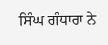ਸਿੰਘ ਗੰਧਾਰਾ ਨੇ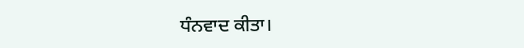ਧੰਨਵਾਦ ਕੀਤਾ।